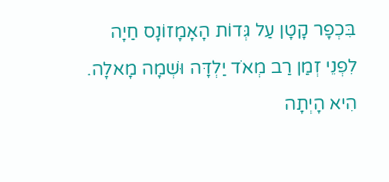בִּכְפָר קָטָן עַל גְּדוֹת הָאָמָזוֹנָס חַיָה לִפְנֵי זְמַן רַב מְאֹד יַלְדָּה וּשְׁמָה מָאלָה.
הִיא הָיְתָה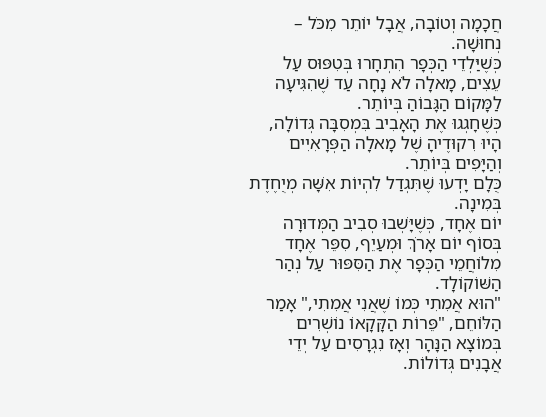חֲכָמָה וְטוֹבָה, אֲבָל יוֹתֵר מִכֹּל – נְחוּשָׁה.
כְּשֶׁיַּלְדֵי הַכְּפָר הִתְחָרוּ בְּטִפּוּס עַל עֵצִים, מָאלָה לֹא נָחָה עַד שֶׁהִגִּיעָה לַמָּקוֹם הַגָּבוֹהַ בְּיוֹתֵר.
כְּשֶׁחָגְגוּ אֶת הָאָבִיב בִּמְסִבָּה גְּדוֹלָה, הָיוּ רִקוּדֶיהָ שֶׁל מָאלָה הַפְּרָאִיִים וְהַיָּפִים בְּיוֹתֵר.
כֻּלָם יָדְעוּ שֶׁתִּגְדַל לִהְיוֹת אִשָּׁה מְיֻחֶדֶת בְּמִינָה.
יוֹם אֶחָד, כְּשֶׁיָּשְׁבוּ סְבִיב הַמְּדוּרָה בְּסוֹף יוֹם אָרֹךְ וּמְעַיֵף, סִפֵּר אֶחָד מִלוֹחֲמֵי הַכְּפָר אֶת הַסִּפּוּר עַל נְהַר הַשּׁוֹקוֹלָד.
"הוּא אֲמִתִי כְּמוֹ שֶׁאֲנִי אֲמִתִי," אָמַר הַלּוֹחֵם, "פֵּרוֹת הַקָּקָאוֹ נוֹשְׁרִים בְּמוֹצָא הַנָּהָר וְאָז נִגְרָסִים עַל יְדֵי אֲבָנִים גְּדוֹלוֹת.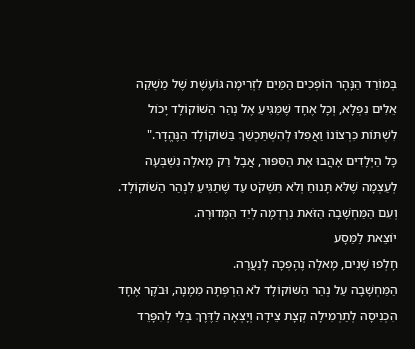בְּמוֹרַד הַנָּהָר הוֹפְכִים הַמַּיִם לִזְרִימָה גּוֹעֶשֶׁת שֶׁל מַשְׁקֵה אֵלִים נִפְלָא, וְכָל אֶחָד שֶׁמַּגִּיעַ אֶל נְהַר הַשּׁוֹקוֹלָד יָכוֹל לִשְׁתּוֹת כִּרְצוֹנוֹ וַאֲפִלוּ לְהִשְׁתַּכְשֵׁךְ בַּשׁוֹקוֹלָד הַנֶּהֱדָר."
כָּל הַיְּלָדִים אָהֲבוּ אֶת הַסִּפּוּר, אֲבָל רַק מָאלָה נִשְׁבְּעָה לְעַצְמָה שֶׁלֹּא תָּנוּחַ וְלֹא תִּשְׁקֹט עַד שֶׁתַגִּיעַ לִנְהַר הַשּׁוֹקוֹלָד.
וְעִם הַמַּחְשָׁבָה הַזֹּאת נִרְדְמָה לְיַד הַמְּדוּרָה.
יוֹצֵאת לַמַּסָע
חָלְפוּ שָׁנִים, מָאלָה נֶהֶפְכָה לְנַעֲרָה.
הַמַּחְשָׁבָה עַל נְהַר הַשּׁוֹקוֹלָד לֹא הִרְפְּתָה מִמֶנָה, וּבֹקֶר אֶחָד הִכְנִיסָה לְתַרְמִילָה קְצָת צֵידָה וְיָצְאָה לַדֶּרֶךְ בְּלִי לְהִפָּרֵד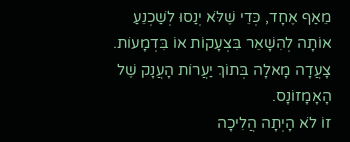מֵאַף אֶחָד, כְּדֵי שֶׁלֹּא יְנַסוּ לְשַׁכְנֵעַ אוֹתָה לְהִשָׁאֵר בִּצְעָקוֹת אוֹ בִּדְמָעוֹת.
צָעֲדָה מָאלָה בְּתוֹךְ יַעֲרוֹת הָעֲנָק שֶׁל הָאָמָזוֹנָס.
זוֹ לֹא הָיְתָה הֲלִיכָה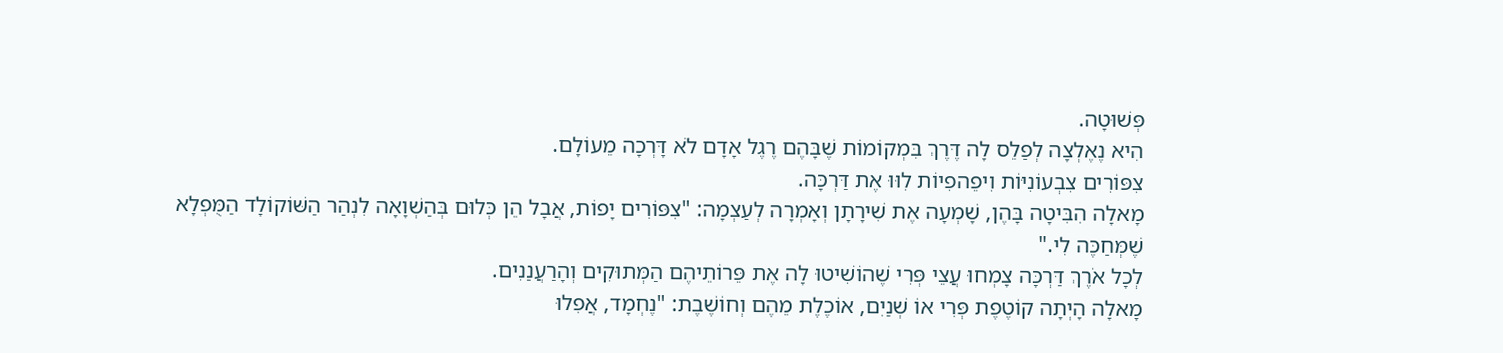פְּשׁוּטָה.
הִיא נֶאֶלְצָה לְפַלֵס לָה דֶּרֶךְ בִּמְקוֹמוֹת שֶׁבָּהֶם רֶגֶל אָדָם לֹא דָּרְכָה מֵעוֹלָם.
צִפּוֹרִים צִבְעוֹנִיּוֹת וִיפֵהפִיוֹת לִוּוּ אֶת דַּרְכָּה.
מָאלָה הִבִּיטָה בָּהֶן, שָׁמְעָה אֶת שִׁירָתָן וְאָמְרָה לְעַצְמָה: "צִפּוֹרִים יָפוֹת, אֲבָל הֵן כְּלוּם בְּהַשְׁוָאָה לִנְהַר הַשּׁוֹקוֹלָד הַמֻּפְלָא שֶׁמְּחַכֶּה לִי."
לְכָל אֹרֶךְ דַּרְכָּה צָמְחוּ עֲצֵי פְּרִי שֶׁהוֹשִׁיטוּ לָה אֶת פֵּרוֹתֵיהֶם הַמְּתוּקִים וְהָרַעֲנַנִים.
מָאלָה הָיְתָה קוֹטֶפֶת פְּרִי אוֹ שְׁנַיִם, אוֹכֶלֶת מֵהֶם וְחוֹשֶׁבֶת: "נֶחְמָד, אֲפִלוּ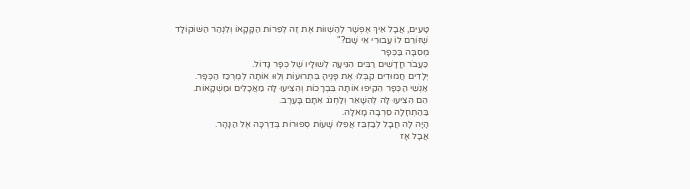טָעִים, אֲבָל אֵיךְ אֶפְשָׁר לְהַשְׁווֹת אֶת זֶה לְפֵרוֹת הַקָּקָאוֹ וְלִנְהַר הַשּׁוֹקוֹלָד שֶׁזּוֹרֵם לוֹ עֲבוּרִי אֵי שָׁם?"
מְסִבָּה בַּכְּפָר
כַּעֲבֹר חֳדָשִׁים רַבִּים הִגִּיעָה לְשׁוּלָיו שֶׁל כְּפָר גָּדוֹל.
יְלָדִים חֲמוּדִים קִבְּלוּ אֶת פָּנֶיהָ בִּתְרוּעוֹת וְלִוּוּ אוֹתָה לְמֶרְכַּז הַכְּפָר.
אַנְשֵׁי הַכְּפָר הִקִיפוּ אוֹתָה בִּבְרָכוֹת וְהִצִיעוּ לָה מַאֲכָלִים וּמַשְׁקָאוֹת.
הֵם הִצִיעוּ לָה לְהִשָׁאֵר וְלַחְגֹג אִתָם בָּעֶרֶב.
בַּהַתְחָלָה סֵרְבָה מָאלָה.
הָיָה לָה חֲבָל לְבַזְבֵּז אֲפִלוּ שָׁעוֹת סְפוּרוֹת בְּדַרְכָּה אֶל הַנָּהָר.
אֲבָל אָז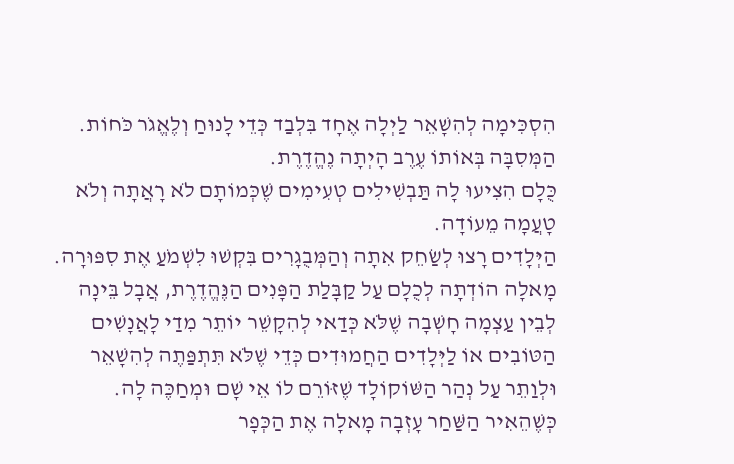הִסְכִּימָה לְהִשָׁאֵר לַיְלָה אֶחָד בִּלְבַד כְּדֵי לָנוּחַ וְלֶאֱגֹר כֹּחוֹת.
הַמְּסִבָּה בְּאוֹתוֹ עֶרֶב הָיְתָה נֶהֱדֶרֶת.
כֻּלָם הִצִיעוּ לָה תַּבְשִׁילִים טְעִימִים שֶׁכְּמוֹתָם לֹא רָאֲתָה וְלֹא טָעֲמָה מֵעוֹדָה.
הַיְּלָדִים רָצוּ לְשַׂחֵק אִתָה וְהַמְּבֻגָרִים בִּקְשׁוּ לִשְׁמֹעַ אֶת סִפּוּרָה.
מָאלָה הוֹדְתָה לְכֻלָם עַל קַבָּלַת הַפָּנִים הַנֶּהֱדֶרֶת, אֲבָל בֵּינָה לְבֵין עַצְמָה חָשְׁבָה שֶׁלֹּא כְּדַאי לְהִקָשֵׁר יוֹתֵר מִדַי לָאֲנָשִׁים הַטּוֹבִים אוֹ לַיְּלָדִים הַחֲמוּדִים כְּדֵי שֶׁלֹּא תִּתְפַּתֶה לְהִשָׁאֵר וּלְוַתֵר עַל נְהַר הַשּׁוֹקוֹלָד שֶׁזּוֹרֵם לוֹ אֵי שָׁם וּמְחַכֶּה לָה.
כְּשֶׁהֵאִיר הַשַּׁחַר עָזְבָה מָאלָה אֶת הַכְּפָר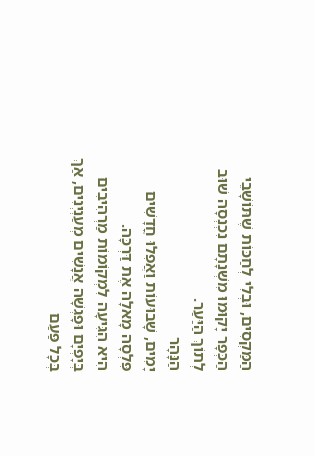הַמַּקְסִים, וּבְלִי לְחַכּוֹת שֶׁתּוֹשָׁבֵי הַכְּפָר יָקוּמוּ מִשְׁנָתָם נִכְנְסָה שׁוּב לְתוֹךְ הַיַּעַר.
הַנָּהָר
יָמִים, שָׁבוּעוֹת וַאֲפִלוּ חֳדָשִׁים פִּלְסָה מָאלָה אֶת דַּרְכָּה.
הִיא הִגִּיעָה לִמְקוֹמוֹת מַרְהִיבִים בְּיָפְיָם וּפָגְשָׁה אֲנָשִׁים מְעַנְיְנִים, אַךְ בְּכָל פַּעַם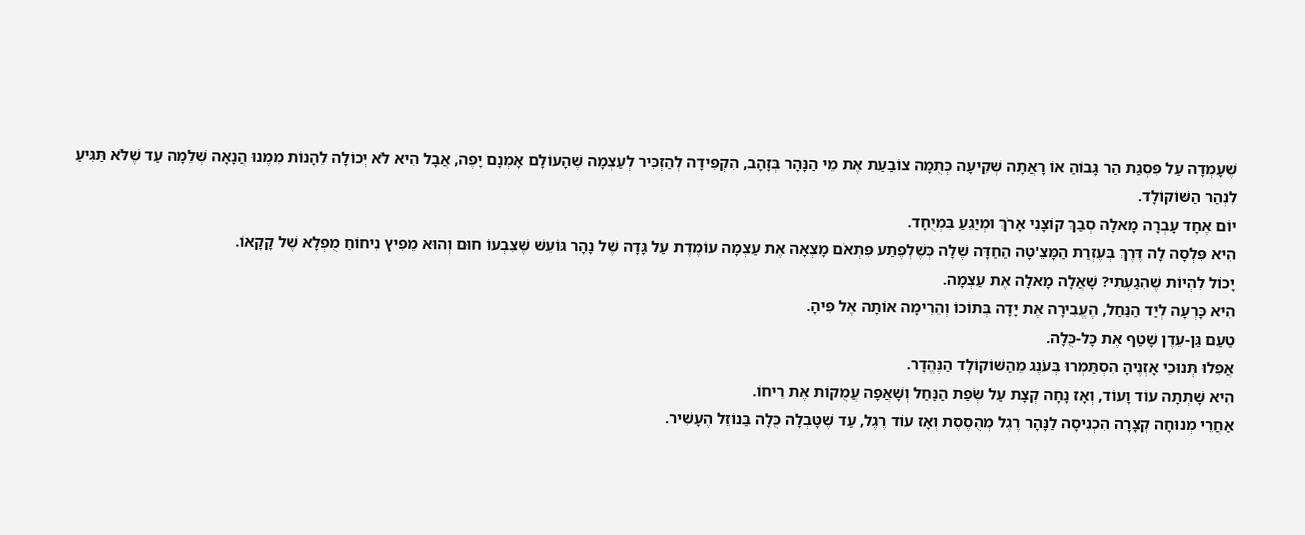שֶׁעָמְדָה עַל פִּסְגַת הַר גָּבוֹהַ אוֹ רָאֲתָה שְׁקִיעָה כְּתֻמָה צוֹבַעַת אֶת מֵי הַנָּהָר בְּזָהָב, הִקְפִּידָה לְהַזְכִּיר לְעַצְמָה שֶׁהָעוֹלָם אָמְנָם יָפֶה, אֲבָל הִיא לֹא יְכוֹלָה לֵהָנוֹת מִמֶנוּ הֲנָאָה שְׁלֵמָה עַד שֶׁלֹּא תַּגִּיעַ לִנְהַר הַשּׁוֹקוֹלָד.
יוֹם אֶחָד עָבְרָה מָאלָה סְבַךְ קוֹצָנִי אָרֹךְ וּמְיַגֵעַ בִּמְיֻחָד.
הִיא פִּלְסָה לָה דֶּרֶךְ בְּעֶזְרַת הַמָּצֵ'טָה הַחַדָּה שֶׁלָה כְּשֶׁלְפֶתַע פִּתְאֹם מָצְאָה אֶת עַצְמָה עוֹמֶדֶת עַל גָּדָה שֶׁל נָהָר גּוֹעֵשׁ שֶׁצִבְעוֹ חוּם וְהוּא מֵפִיץ נִיחוֹחַ מֻפְלָא שֶׁל קָקָאוֹ.
יָכוֹל לִהְיוֹת שֶׁהִגַעְתִי? שָׁאֲלָה מָאלָה אֶת עַצְמָה.
הִיא כָּרְעָה לְיַד הַנַּחַל, הֶעֱבִירָה אֶת יָדָה בְּתוֹכוֹ וְהֵרִימָה אוֹתָה אֶל פִּיהָ.
טַעַם גַּן-עֵדֶן שָׁטַף אֶת כָּל-כֻּלָה.
אֲפִלוּ תְּנוּכֵי אָזְנֶיהָ הִסְתַּמְרוּ בְּעֹנֶג מֵהַשּׁוֹקוֹלָד הַנֶּהֱדָר.
הִיא שָׁתְתָה עוֹד וָעוֹד, וְאָז נָחָה קְצָת עַל שְׂפַת הַנַּחַל וְשָׁאֲפָה עֲמֻקוֹת אֶת רֵיחוֹ.
אַחֲרֵי מְנוּחָה קְצָרָה הִכְנִיסָה לַנָּהָר רֶגֶל מְהֻסֶסֶת וְאָז עוֹד רֶגֶל, עַד שֶׁטָּבְלָה כֻּלָה בַּנוֹזֵל הֶעָשִׁיר.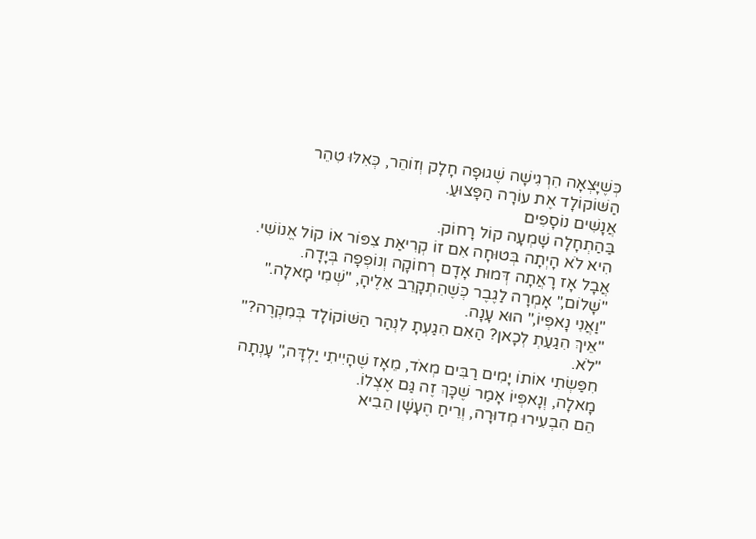כְּשֶׁיָּצְאָה הִרְגִישָׁה שֶׁגוּפָה חָלָק וְזוֹהֵר, כְּאִלּוּ טִהֵר הַשּׁוֹקוֹלָד אֶת עוֹרָה הַפָּצוּעַ.
אֲנָשִׁים נוֹסָפִים
בַּהַתְחָלָה שָׁמְעָה קוֹל רָחוֹק.
הִיא לֹא הָיְתָה בְּטוּחָה אִם זוֹ קְרִיאַת צִפּוֹר אוֹ קוֹל אֱנוֹשִׁי.
אֲבָל אָז רָאֲתָה דְּמוּת אָדָם רְחוֹקָה וְנוֹפְפָה בְּיָדָה.
"שָׁלוֹם," אָמְרָה לַגֶבֶר כְּשֶׁהִתְקָרֵב אֵלֶיהָ, "שְׁמִי מָאלָה."
"וַאֲנִי נָאפְּיוֹ," הוּא עָנָה.
"אֵיךְ הִגַעַתְ לְכָאן? הַאִם הִגַעְתָ לִנְהַר הַשּׁוֹקוֹלָד בְּמִקְרֶה?"
"לֹא.
חִפַּשְׂתִי אוֹתוֹ יָמִים רַבִּים מְאֹד, מֵאָז שֶׁהָיִיתִי יַלְדָּה," עָנְתָה מָאלָה, וְנָאפְּיוֹ אָמַר שֶׁכָּךְ זֶה גַּם אֶצְלוֹ.
הֵם הִבְעִירוּ מְדוּרָה, וְרֵיחַ הֶעָשָׁן הֵבִיא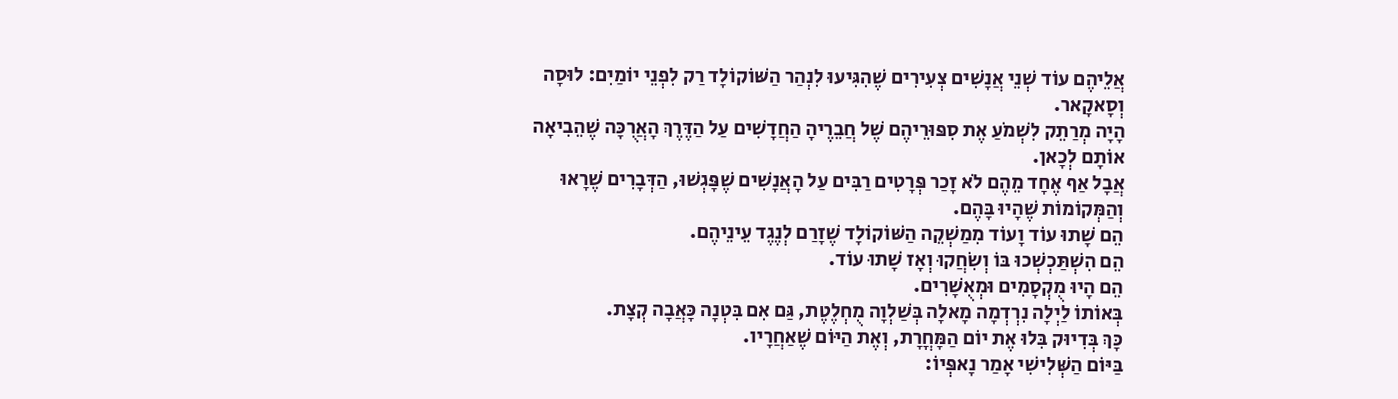אֲלֵיהֶם עוֹד שְׁנֵי אֲנָשִׁים צְעִירִים שֶׁהִגִּיעוּ לִנְהַר הַשּׁוֹקוֹלָד רַק לִפְנֵי יוֹמַיִם: לוּסָה וְסָאקָאר.
הָיָה מְרַתֵק לִשְׁמֹעַ אֶת סִפּוּרֵיהֶם שֶׁל חֲבֵרֶיהָ הַחֲדָשִׁים עַל הַדֶּרֶךְ הָאֲרֻכָּה שֶׁהֵבִיאָה אוֹתָם לְכָאן.
אֲבָל אַף אֶחָד מֵהֶם לֹא זָכַר פְּרָטִים רַבִּים עַל הָאֲנָשִׁים שֶׁפָּגְשׁוּ, הַדְּבָרִים שֶׁרָאוּ וְהַמְּקוֹמוֹת שֶׁהָיוּ בָּהֶם.
הֵם שָׁתוּ עוֹד וָעוֹד מִמַשְׁקֵה הַשּׁוֹקוֹלָד שֶׁזָרַם לְנֶגֶד עֵינֵיהֶם.
הֵם הִשְׁתַּכְשְׁכוּ בּוֹ וְשִׂחֲקוּ וְאָז שָׁתוּ עוֹד.
הֵם הָיוּ מֻקְסָמִים וּמְאֻשָׁרִים.
בְּאוֹתוֹ לַיְלָה נִרְדְמָה מָאלָה בְּשַׁלְוָה מֻחְלֶטֶת, גַּם אִם בִּטְנָה כָּאֲבָה קְצָת.
כָּךְ בְּדִיוּק בִּלוּ אֶת יוֹם הַמָּחֳרָת, וְאֶת הַיּוֹם שֶׁאַחֲרָיו.
בַּיּוֹם הַשְּׁלִישִׁי אָמַר נָאפְּיוֹ: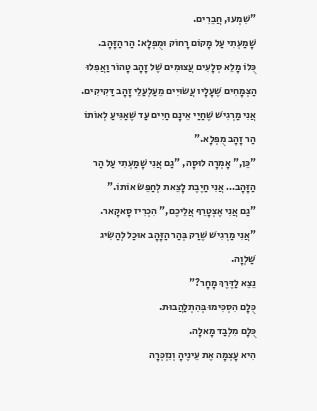"שִׁמְעוּ, חֲבֵרִים.
שָׁמַעְתִי עַל מָקוֹם רָחוֹק וּמֻפְלָא: הַר הַזָּהָב.
כֻּלוֹ מָלֵא סְלָעִים עֲצוּמִים שֶׁל זָהָב טָהוֹר וַאֲפִלוּ הַצְּמָחִים שֶׁעָלָיו עֲשׂוּיִים מֵעַלְעַלֵי זָהָב דַּקִיקִים.
אֲנִי מַרְגִישׁ שֶׁחַיַי אֵינָם חַיִים עַד שֶׁאַגִּיעַ לְאוֹתוֹ הַר זָהָב מֻפְלָא."
"כֵּן," אָמְרָה לוּסָה, "גַם אֲנִי שָׁמַעְתִי עַל הַר הַזָּהָב… אֲנִי חַיֶבֶת לָצֵאת לְחַפֵּשׂ אוֹתוֹ."
"גַם אֲנִי אֶצְטָרֵף אֲלֵיכֶם," הִכְרִיז סָאקָאר.
"אֲנִי מַרְגִישׁ שֶׁרַק בְּהַר הַזָּהָב אוּכַל לְהַשִׂיג שַׁלְוָה.
נֵצֵא לַדֶּרֶךְ מָחָר?"
כֻּלָם הִסְכִּימוּ בְּהִתְלַהֲבוּת.
כֻּלָם מִלְבַד מָאלָה.
הִיא עָצְמָה אֶת עֵינֶיהָ וְנִזְכְּרָה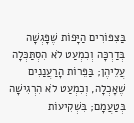בַּצִּפּוֹרִים הַיָּפוֹת שֶׁפָּגְשָׁה בְּדַרְכָּה וְכִמְעַט לֹא הִסְתַּכְּלָה עֲלֵיהֶן; בַּפֵּרוֹת הָרַעֲנַנִים שֶׁאָכְלָה, וְכִמְעַט לֹא הִרְגִישָׁה בְּטַעֲמָם; בִּשְׁקִיעוֹת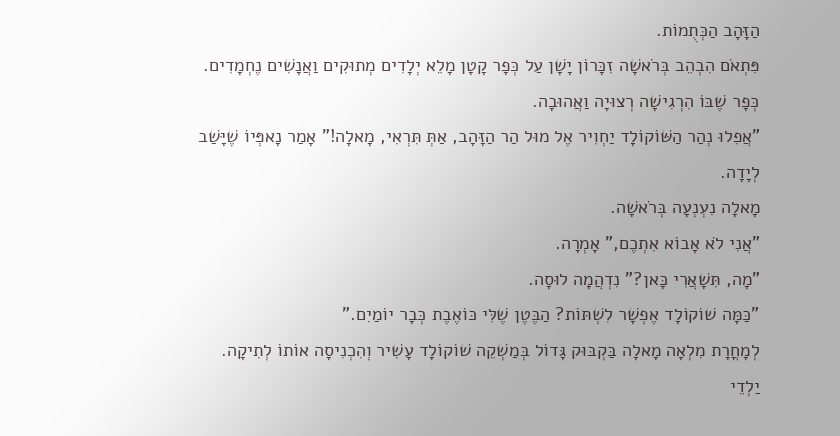הַזָּהָב הַכְּתֻמוֹת.
פִּתְאֹם הִבְהֵב בְּרֹאשָׁה זִכָּרוֹן יָשָׁן עַל כְּפָר קָטָן מָלֵא יְלָדִים מְתוּקִים וַאֲנָשִׁים נֶחְמָדִים.
כְּפָר שֶׁבּוֹ הִרְגִישָׁה רְצוּיָה וַאֲהוּבָה.
"אֲפִלוּ נְהַר הַשּׁוֹקוֹלָד יַחְוִיר אֶל מוּל הַר הַזָּהָב, אַתְּ תִּרְאִי, מָאלָה!" אָמַר נָאפְּיוֹ שֶׁיָּשַׁב לְיָדָה.
מָאלָה נִעְנְעָה בְּרֹאשָׁה.
"אֲנִי לֹא אָבוֹא אִתְכֶם," אָמְרָה.
"מָה, תִּשָׁאֲרִי כָּאן?" נִדְהֲמָה לוּסָה.
"כַּמָּה שׁוֹקוֹלָד אֶפְשָׁר לִשְׁתּוֹת? הַבֶּטֶן שֶׁלִּי כּוֹאֶבֶת כְּבָר יוֹמַיִם."
לְמָחֳרָת מִלְאָה מָאלָה בַּקְבּוּק גָּדוֹל בְּמַשְׁקֵה שׁוֹקוֹלָד עָשִׁיר וְהִכְנִיסָה אוֹתוֹ לְתִיקָה.
יַלְדֵי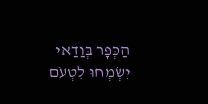הַכְּפָר בְּוַדַאי יִשְׂמְחוּ לִטְעֹם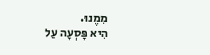מִמֶנוּ.
הִיא פָּסְעָה עַל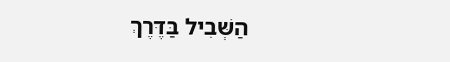הַשְּׁבִיל בַּדֶּרֶךְ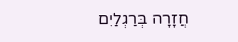חֲזָרָה בְּרַגְלַיִם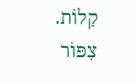קַלוֹת.
צִפּוֹר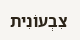צִבְעוֹנִית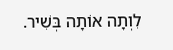לִוְתָה אוֹתָה בְּשִׁיר.